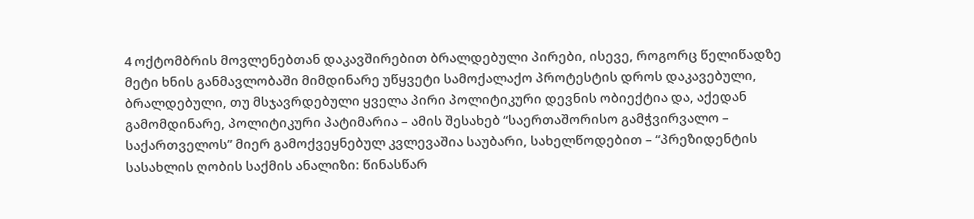4 ოქტომბრის მოვლენებთან დაკავშირებით ბრალდებული პირები, ისევე, როგორც წელიწადზე მეტი ხნის განმავლობაში მიმდინარე უწყვეტი სამოქალაქო პროტესტის დროს დაკავებული, ბრალდებული, თუ მსჯავრდებული ყველა პირი პოლიტიკური დევნის ობიექტია და, აქედან გამომდინარე, პოლიტიკური პატიმარია – ამის შესახებ “საერთაშორისო გამჭვირვალო – საქართველოს” მიერ გამოქვეყნებულ კვლევაშია საუბარი, სახელწოდებით – “პრეზიდენტის სასახლის ღობის საქმის ანალიზი: წინასწარ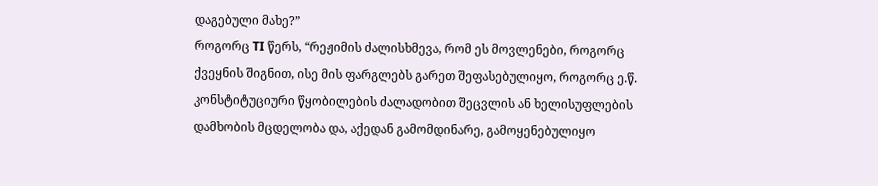დაგებული მახე?”
როგორც TI წერს, “რეჟიმის ძალისხმევა, რომ ეს მოვლენები, როგორც ქვეყნის შიგნით, ისე მის ფარგლებს გარეთ შეფასებულიყო, როგორც ე.წ. კონსტიტუციური წყობილების ძალადობით შეცვლის ან ხელისუფლების დამხობის მცდელობა და, აქედან გამომდინარე, გამოყენებულიყო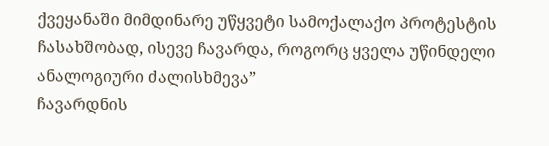ქვეყანაში მიმდინარე უწყვეტი სამოქალაქო პროტესტის ჩასახშობად, ისევე ჩავარდა, როგორც ყველა უწინდელი ანალოგიური ძალისხმევა”
ჩავარდნის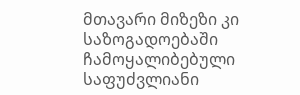მთავარი მიზეზი კი საზოგადოებაში ჩამოყალიბებული საფუძვლიანი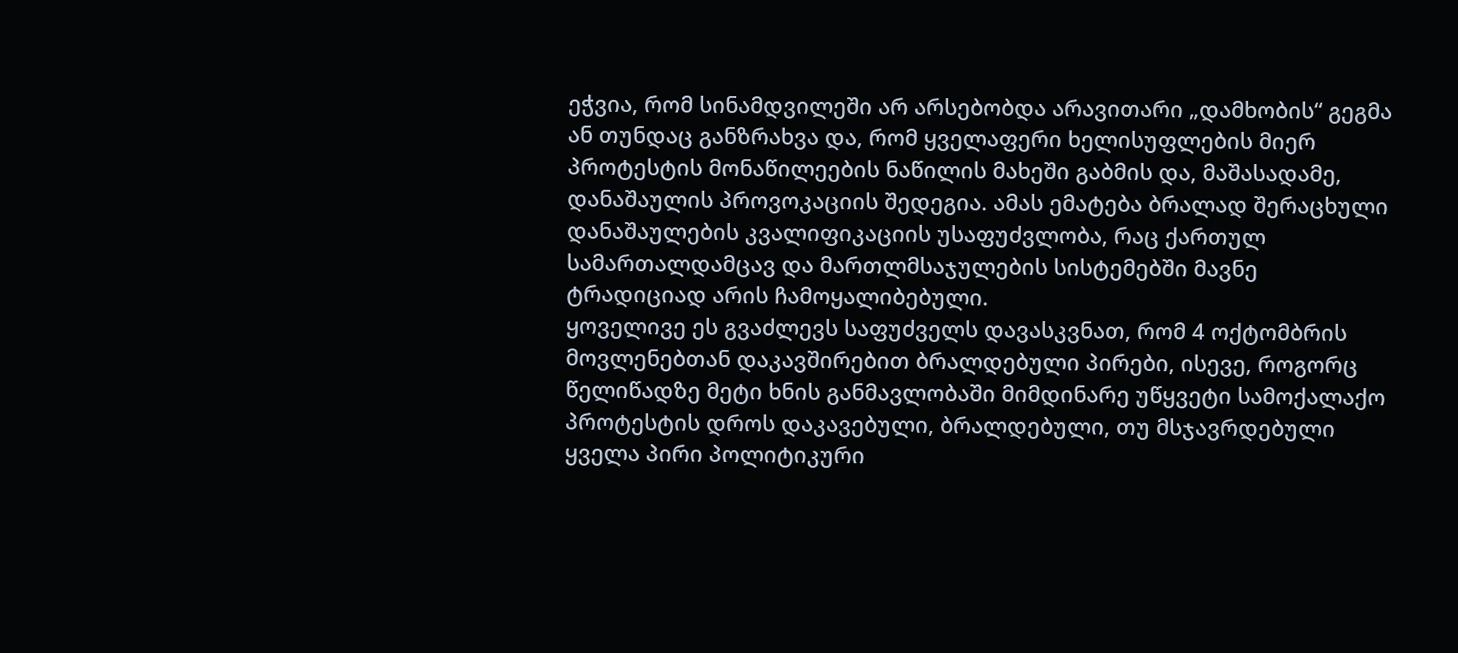ეჭვია, რომ სინამდვილეში არ არსებობდა არავითარი „დამხობის“ გეგმა ან თუნდაც განზრახვა და, რომ ყველაფერი ხელისუფლების მიერ პროტესტის მონაწილეების ნაწილის მახეში გაბმის და, მაშასადამე, დანაშაულის პროვოკაციის შედეგია. ამას ემატება ბრალად შერაცხული დანაშაულების კვალიფიკაციის უსაფუძვლობა, რაც ქართულ სამართალდამცავ და მართლმსაჯულების სისტემებში მავნე ტრადიციად არის ჩამოყალიბებული.
ყოველივე ეს გვაძლევს საფუძველს დავასკვნათ, რომ 4 ოქტომბრის მოვლენებთან დაკავშირებით ბრალდებული პირები, ისევე, როგორც წელიწადზე მეტი ხნის განმავლობაში მიმდინარე უწყვეტი სამოქალაქო პროტესტის დროს დაკავებული, ბრალდებული, თუ მსჯავრდებული ყველა პირი პოლიტიკური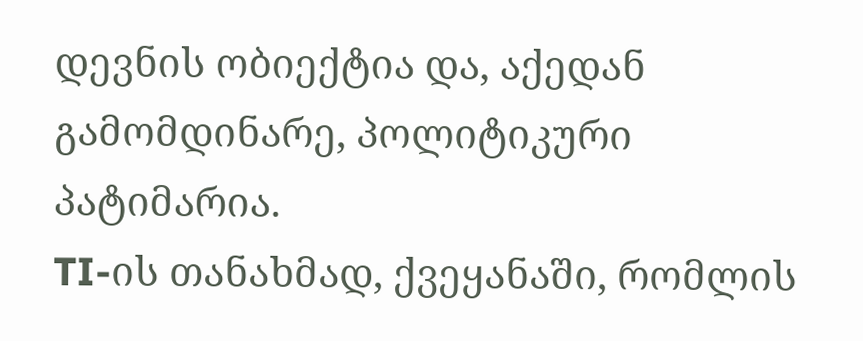დევნის ობიექტია და, აქედან გამომდინარე, პოლიტიკური პატიმარია.
TI-ის თანახმად, ქვეყანაში, რომლის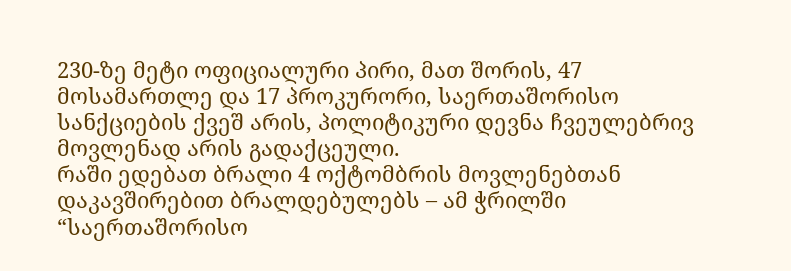230-ზე მეტი ოფიციალური პირი, მათ შორის, 47 მოსამართლე და 17 პროკურორი, საერთაშორისო სანქციების ქვეშ არის, პოლიტიკური დევნა ჩვეულებრივ მოვლენად არის გადაქცეული.
რაში ედებათ ბრალი 4 ოქტომბრის მოვლენებთან დაკავშირებით ბრალდებულებს – ამ ჭრილში “საერთაშორისო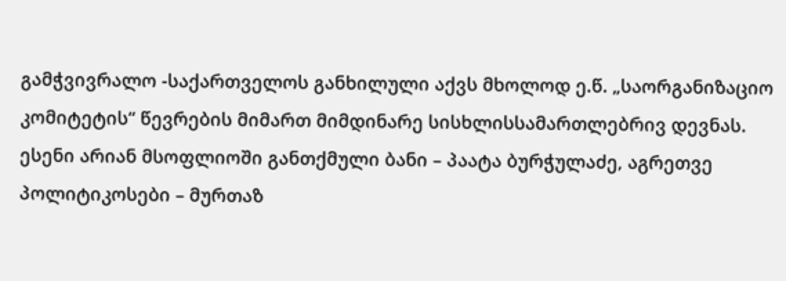გამჭვივრალო -საქართველოს განხილული აქვს მხოლოდ ე.წ. „საორგანიზაციო კომიტეტის“ წევრების მიმართ მიმდინარე სისხლისსამართლებრივ დევნას. ესენი არიან მსოფლიოში განთქმული ბანი – პაატა ბურჭულაძე, აგრეთვე პოლიტიკოსები – მურთაზ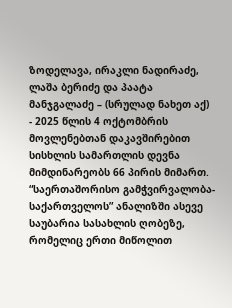ზოდელავა, ირაკლი ნადირაძე, ლაშა ბერიძე და პაატა მანჯგალაძე – (სრულად ნახეთ აქ)
- 2025 წლის 4 ოქტომბრის მოვლენებთან დაკავშირებით სისხლის სამართლის დევნა მიმდინარეობს 66 პირის მიმართ.
“საერთაშორისო გამჭვირვალობა-საქართველოს” ანალიზში ასევე საუბარია სასახლის ღობეზე, რომელიც ერთი მიწოლით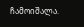ჩამოიშალა.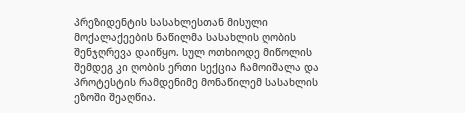პრეზიდენტის სასახლესთან მისული მოქალაქეების ნაწილმა სასახლის ღობის შენჯღრევა დაიწყო. სულ ოთხიოდე მიწოლის შემდეგ კი ღობის ერთი სექცია ჩამოიშალა და პროტესტის რამდენიმე მონაწილემ სასახლის ეზოში შეაღწია.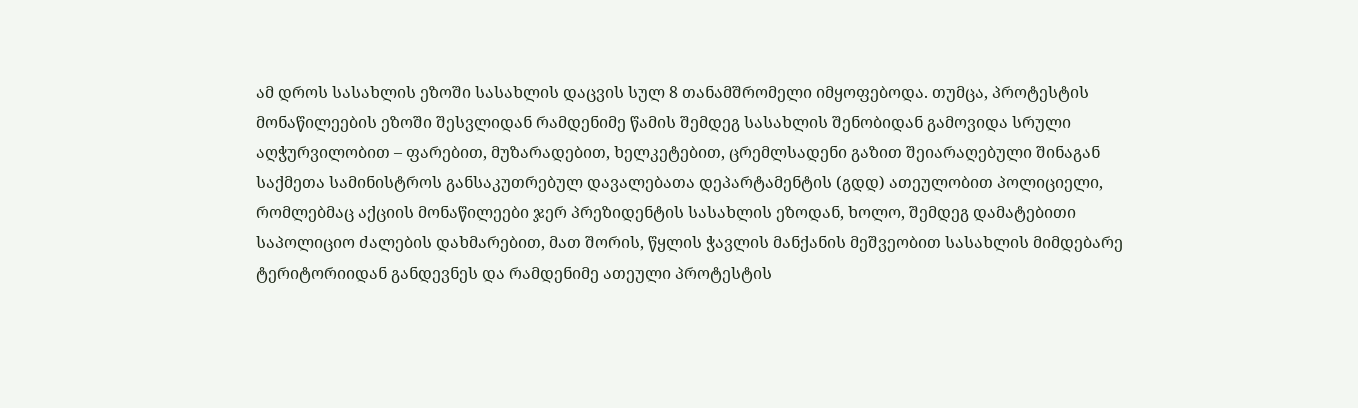ამ დროს სასახლის ეზოში სასახლის დაცვის სულ 8 თანამშრომელი იმყოფებოდა. თუმცა, პროტესტის მონაწილეების ეზოში შესვლიდან რამდენიმე წამის შემდეგ სასახლის შენობიდან გამოვიდა სრული აღჭურვილობით – ფარებით, მუზარადებით, ხელკეტებით, ცრემლსადენი გაზით შეიარაღებული შინაგან საქმეთა სამინისტროს განსაკუთრებულ დავალებათა დეპარტამენტის (გდდ) ათეულობით პოლიციელი, რომლებმაც აქციის მონაწილეები ჯერ პრეზიდენტის სასახლის ეზოდან, ხოლო, შემდეგ დამატებითი საპოლიციო ძალების დახმარებით, მათ შორის, წყლის ჭავლის მანქანის მეშვეობით სასახლის მიმდებარე ტერიტორიიდან განდევნეს და რამდენიმე ათეული პროტესტის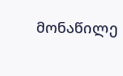მონაწილე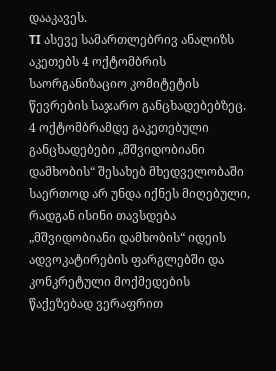დააკავეს.
TI ასევე სამართლებრივ ანალიზს აკეთებს 4 ოქტომბრის საორგანიზაციო კომიტეტის წევრების საჯარო განცხადებებზეც.
4 ოქტომბრამდე გაკეთებული განცხადებები „მშვიდობიანი დამხობის“ შესახებ მხედველობაში საერთოდ არ უნდა იქნეს მიღებული, რადგან ისინი თავსდება „მშვიდობიანი დამხობის“ იდეის ადვოკატირების ფარგლებში და კონკრეტული მოქმედების წაქეზებად ვერაფრით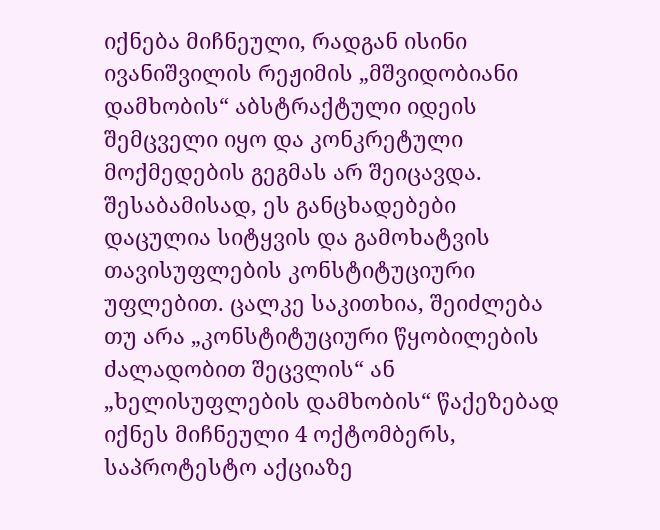იქნება მიჩნეული, რადგან ისინი ივანიშვილის რეჟიმის „მშვიდობიანი დამხობის“ აბსტრაქტული იდეის შემცველი იყო და კონკრეტული მოქმედების გეგმას არ შეიცავდა. შესაბამისად, ეს განცხადებები დაცულია სიტყვის და გამოხატვის თავისუფლების კონსტიტუციური უფლებით. ცალკე საკითხია, შეიძლება თუ არა „კონსტიტუციური წყობილების ძალადობით შეცვლის“ ან „ხელისუფლების დამხობის“ წაქეზებად იქნეს მიჩნეული 4 ოქტომბერს, საპროტესტო აქციაზე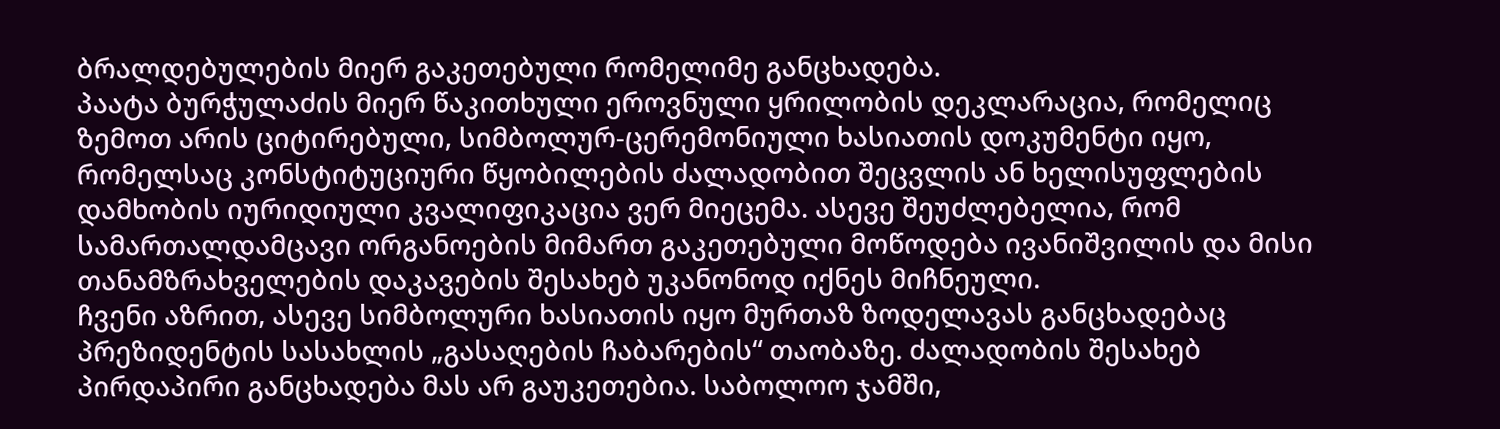ბრალდებულების მიერ გაკეთებული რომელიმე განცხადება.
პაატა ბურჭულაძის მიერ წაკითხული ეროვნული ყრილობის დეკლარაცია, რომელიც ზემოთ არის ციტირებული, სიმბოლურ-ცერემონიული ხასიათის დოკუმენტი იყო, რომელსაც კონსტიტუციური წყობილების ძალადობით შეცვლის ან ხელისუფლების დამხობის იურიდიული კვალიფიკაცია ვერ მიეცემა. ასევე შეუძლებელია, რომ სამართალდამცავი ორგანოების მიმართ გაკეთებული მოწოდება ივანიშვილის და მისი თანამზრახველების დაკავების შესახებ უკანონოდ იქნეს მიჩნეული.
ჩვენი აზრით, ასევე სიმბოლური ხასიათის იყო მურთაზ ზოდელავას განცხადებაც პრეზიდენტის სასახლის „გასაღების ჩაბარების“ თაობაზე. ძალადობის შესახებ პირდაპირი განცხადება მას არ გაუკეთებია. საბოლოო ჯამში,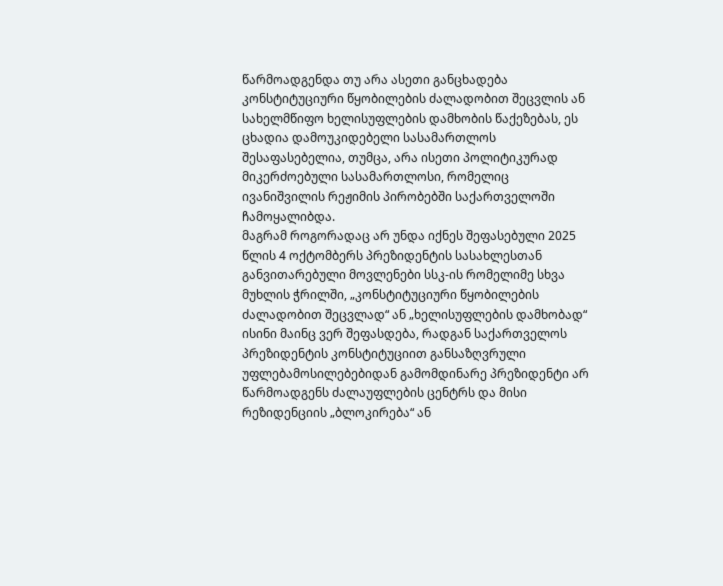წარმოადგენდა თუ არა ასეთი განცხადება კონსტიტუციური წყობილების ძალადობით შეცვლის ან სახელმწიფო ხელისუფლების დამხობის წაქეზებას, ეს ცხადია დამოუკიდებელი სასამართლოს შესაფასებელია, თუმცა, არა ისეთი პოლიტიკურად მიკერძოებული სასამართლოსი, რომელიც ივანიშვილის რეჟიმის პირობებში საქართველოში ჩამოყალიბდა.
მაგრამ როგორადაც არ უნდა იქნეს შეფასებული 2025 წლის 4 ოქტომბერს პრეზიდენტის სასახლესთან განვითარებული მოვლენები სსკ-ის რომელიმე სხვა მუხლის ჭრილში, „კონსტიტუციური წყობილების ძალადობით შეცვლად“ ან „ხელისუფლების დამხობად“ ისინი მაინც ვერ შეფასდება, რადგან საქართველოს პრეზიდენტის კონსტიტუციით განსაზღვრული უფლებამოსილებებიდან გამომდინარე პრეზიდენტი არ წარმოადგენს ძალაუფლების ცენტრს და მისი რეზიდენციის „ბლოკირება“ ან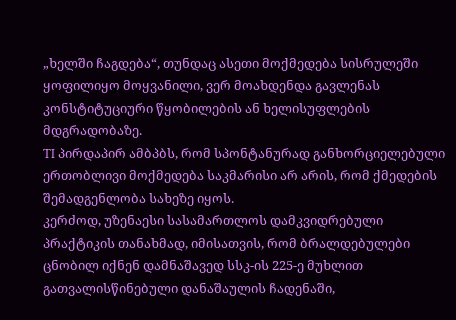„ხელში ჩაგდება“, თუნდაც ასეთი მოქმედება სისრულეში ყოფილიყო მოყვანილი, ვერ მოახდენდა გავლენას კონსტიტუციური წყობილების ან ხელისუფლების მდგრადობაზე.
TI პირდაპირ ამბპბს, რომ სპონტანურად განხორციელებული ერთობლივი მოქმედება საკმარისი არ არის, რომ ქმედების შემადგენლობა სახეზე იყოს.
კერძოდ, უზენაესი სასამართლოს დამკვიდრებული პრაქტიკის თანახმად, იმისათვის, რომ ბრალდებულები ცნობილ იქნენ დამნაშავედ სსკ-ის 225-ე მუხლით გათვალისწინებული დანაშაულის ჩადენაში,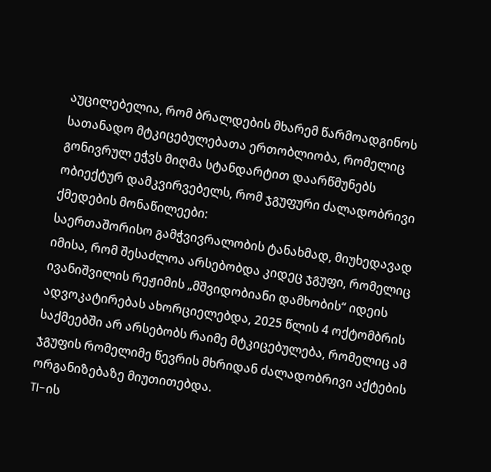აუცილებელია, რომ ბრალდების მხარემ წარმოადგინოს სათანადო მტკიცებულებათა ერთობლიობა, რომელიც გონივრულ ეჭვს მიღმა სტანდარტით დაარწმუნებს ობიექტურ დამკვირვებელს, რომ ჯგუფური ძალადობრივი ქმედების მონაწილეები:
საერთაშორისო გამჭვივრალობის ტანახმად, მიუხედავად იმისა, რომ შესაძლოა არსებობდა კიდეც ჯგუფი, რომელიც ივანიშვილის რეჟიმის „მშვიდობიანი დამხობის“ იდეის ადვოკატირებას ახორციელებდა, 2025 წლის 4 ოქტომბრის საქმეებში არ არსებობს რაიმე მტკიცებულება, რომელიც ამ ჯგუფის რომელიმე წევრის მხრიდან ძალადობრივი აქტების ორგანიზებაზე მიუთითებდა.
TI-ის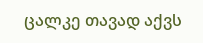ცალკე თავად აქვს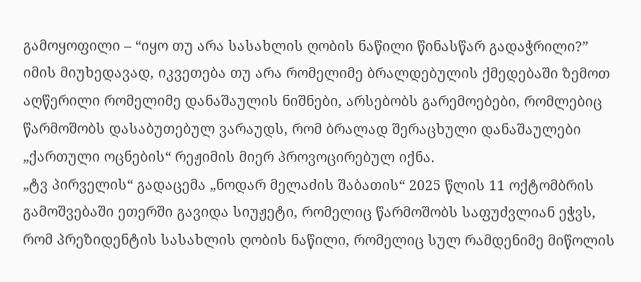გამოყოფილი – “იყო თუ არა სასახლის ღობის ნაწილი წინასწარ გადაჭრილი?”
იმის მიუხედავად, იკვეთება თუ არა რომელიმე ბრალდებულის ქმედებაში ზემოთ აღწერილი რომელიმე დანაშაულის ნიშნები, არსებობს გარემოებები, რომლებიც წარმოშობს დასაბუთებულ ვარაუდს, რომ ბრალად შერაცხული დანაშაულები „ქართული ოცნების“ რეჟიმის მიერ პროვოცირებულ იქნა.
„ტვ პირველის“ გადაცემა „ნოდარ მელაძის შაბათის“ 2025 წლის 11 ოქტომბრის გამოშვებაში ეთერში გავიდა სიუჟეტი, რომელიც წარმოშობს საფუძვლიან ეჭვს, რომ პრეზიდენტის სასახლის ღობის ნაწილი, რომელიც სულ რამდენიმე მიწოლის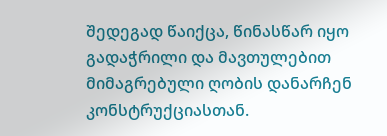შედეგად წაიქცა, წინასწარ იყო გადაჭრილი და მავთულებით მიმაგრებული ღობის დანარჩენ კონსტრუქციასთან.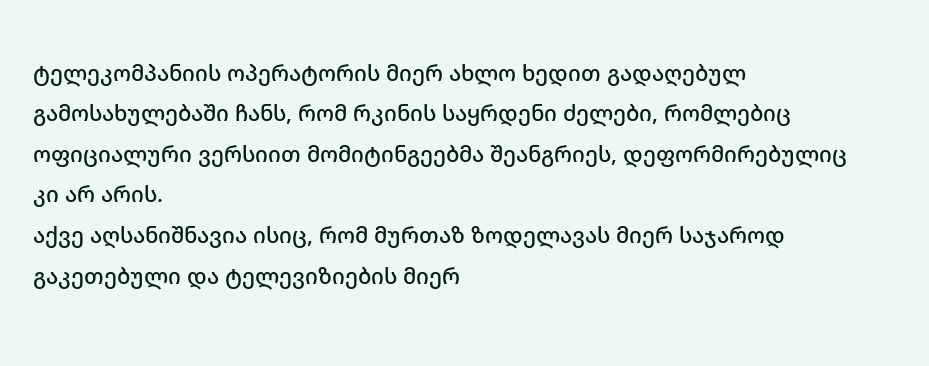ტელეკომპანიის ოპერატორის მიერ ახლო ხედით გადაღებულ გამოსახულებაში ჩანს, რომ რკინის საყრდენი ძელები, რომლებიც ოფიციალური ვერსიით მომიტინგეებმა შეანგრიეს, დეფორმირებულიც კი არ არის.
აქვე აღსანიშნავია ისიც, რომ მურთაზ ზოდელავას მიერ საჯაროდ გაკეთებული და ტელევიზიების მიერ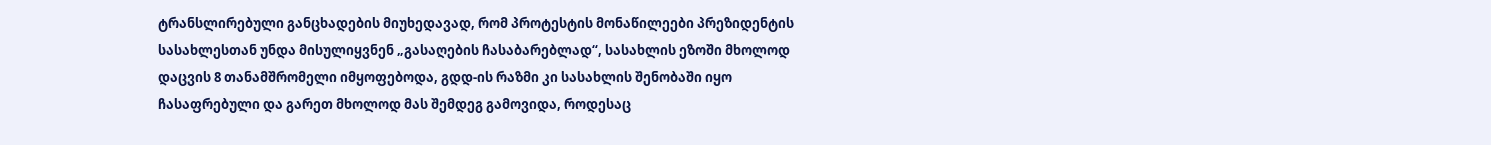ტრანსლირებული განცხადების მიუხედავად, რომ პროტესტის მონაწილეები პრეზიდენტის სასახლესთან უნდა მისულიყვნენ „გასაღების ჩასაბარებლად“, სასახლის ეზოში მხოლოდ დაცვის 8 თანამშრომელი იმყოფებოდა, გდდ-ის რაზმი კი სასახლის შენობაში იყო ჩასაფრებული და გარეთ მხოლოდ მას შემდეგ გამოვიდა, როდესაც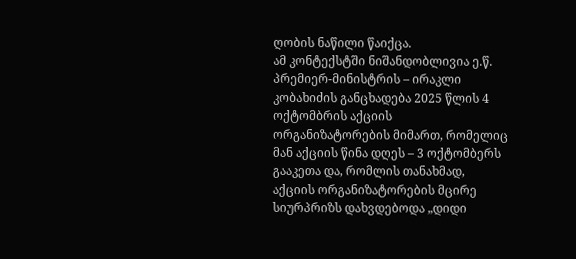ღობის ნაწილი წაიქცა.
ამ კონტექსტში ნიშანდობლივია ე.წ. პრემიერ-მინისტრის – ირაკლი კობახიძის განცხადება 2025 წლის 4 ოქტომბრის აქციის ორგანიზატორების მიმართ, რომელიც მან აქციის წინა დღეს – 3 ოქტომბერს გააკეთა და, რომლის თანახმად, აქციის ორგანიზატორების მცირე სიურპრიზს დახვდებოდა „დიდი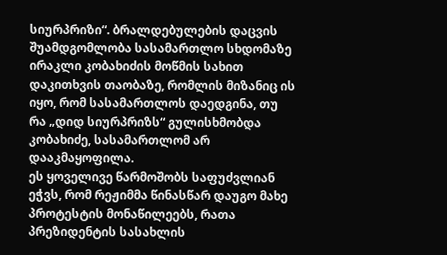სიურპრიზი“. ბრალდებულების დაცვის შუამდგომლობა სასამართლო სხდომაზე ირაკლი კობახიძის მოწმის სახით დაკითხვის თაობაზე, რომლის მიზანიც ის იყო, რომ სასამართლოს დაედგინა, თუ რა „დიდ სიურპრიზს“ გულისხმობდა კობახიძე, სასამართლომ არ დააკმაყოფილა.
ეს ყოველივე წარმოშობს საფუძვლიან ეჭვს, რომ რეჟიმმა წინასწარ დაუგო მახე პროტესტის მონაწილეებს, რათა პრეზიდენტის სასახლის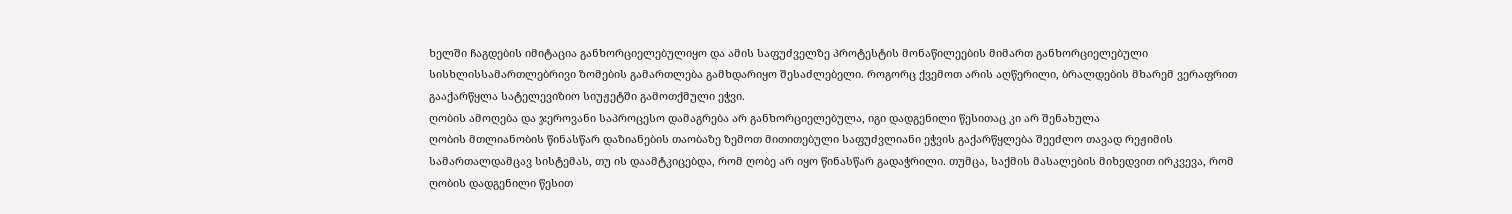ხელში ჩაგდების იმიტაცია განხორციელებულიყო და ამის საფუძველზე პროტესტის მონაწილეების მიმართ განხორციელებული სისხლისსამართლებრივი ზომების გამართლება გამხდარიყო შესაძლებელი. როგორც ქვემოთ არის აღწერილი, ბრალდების მხარემ ვერაფრით გააქარწყლა სატელევიზიო სიუჟეტში გამოთქმული ეჭვი.
ღობის ამოღება და ჯეროვანი საპროცესო დამაგრება არ განხორციელებულა, იგი დადგენილი წესითაც კი არ შენახულა
ღობის მთლიანობის წინასწარ დაზიანების თაობაზე ზემოთ მითითებული საფუძვლიანი ეჭვის გაქარწყლება შეეძლო თავად რეჟიმის სამართალდამცავ სისტემას, თუ ის დაამტკიცებდა, რომ ღობე არ იყო წინასწარ გადაჭრილი. თუმცა, საქმის მასალების მიხედვით ირკვევა, რომ ღობის დადგენილი წესით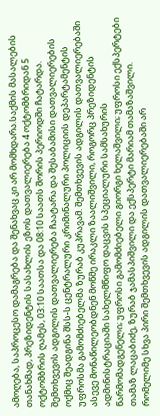ამოღება, საპროცესო დამაგრება და შენახვაც კი არ მომხდარა.საქმის მასალების თანახმად, პრეზიდენტის სასახლის ეზოს დათვალიერება 4 ოქტომბრიდან 5 ოქტომბრის ღამეს, 03:10 საათსა და 08:10 საათს შორის პერიოდში ჩატარდა. შემთხვევის ადგილის დათვალიერება ჩაატარა და შესაბამისი დათვალიერების ოქმიც შეადგინა შსს-ს ცენტრალური კრიმინალური პოლიციის დეპარტამენტის უფროსმა გამომძიებელმა ზურაბ კუპრავამ. შემთხვევის ადგილის დათვალიერებაში ასევე მონაწილეობდნენ მოწმე ირაკლი ზაალიშვილი, როგორც პრეზიდენტის ადმინისტრაციაში სახელმწიფო დაცვის სპეციალური სამსახურის წარმომადგენელი; უფროსი გამომძიებელი გიორგი ხელაშვილი; უფროსი ექსპერტები თამაზ ლაცაბიძე, ზურაბ ჯამასპიშვილი და ექსპერტი მარიამ თამაზაშვილი. რომელიმე სხვა პირი შემთხვევის ადგილის დათვალიერებაში არ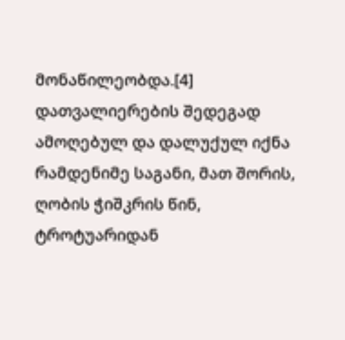მონაწილეობდა.[4]
დათვალიერების შედეგად ამოღებულ და დალუქულ იქნა რამდენიმე საგანი, მათ შორის, ღობის ჭიშკრის წინ, ტროტუარიდან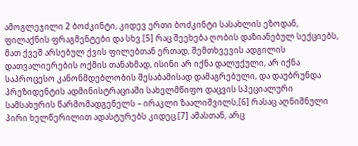ამოგლეჯილი 2 ბოძკინტი, კიდევ ერთი ბოძკინტი სასახლის ეზოდან, ფილაქნის ფრაგმენტები და სხვ.[5] რაც შეეხება ღობის დაზიანებულ სექციებს, მათ ქვეშ არსებულ ქვის ფილებთან ერთად, შემთხვევის ადგილის დათვალიერების ოქმის თანახმად, ისინი არ იქნა დალუქული, არ იქნა საპროცესო კანონმდებლობის შესაბამისად დამაგრებული, და დაუბრუნდა პრეზიდენტის ადმინისტრაციაში სახელმწიფო დაცვის სპეციალური სამსახურის წარმომადგენელს – ირაკლი ზაალიშვილს,[6] რასაც აღნიშნული პირი ხელწერილით ადასტურებს კიდეც.[7] ამასთან, არც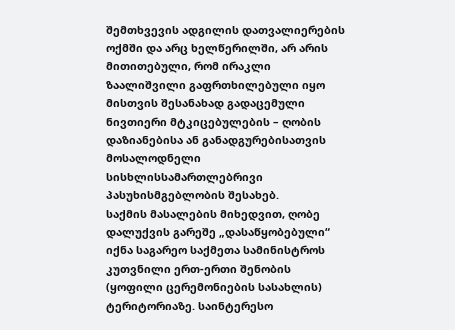შემთხვევის ადგილის დათვალიერების ოქმში და არც ხელწერილში, არ არის მითითებული, რომ ირაკლი ზაალიშვილი გაფრთხილებული იყო მისთვის შესანახად გადაცემული ნივთიერი მტკიცებულების – ღობის დაზიანებისა ან განადგურებისათვის მოსალოდნელი სისხლისსამართლებრივი პასუხისმგებლობის შესახებ.
საქმის მასალების მიხედვით, ღობე დალუქვის გარეშე „დასაწყობებული“ იქნა საგარეო საქმეთა სამინისტროს კუთვნილი ერთ-ერთი შენობის (ყოფილი ცერემონიების სასახლის) ტერიტორიაზე. საინტერესო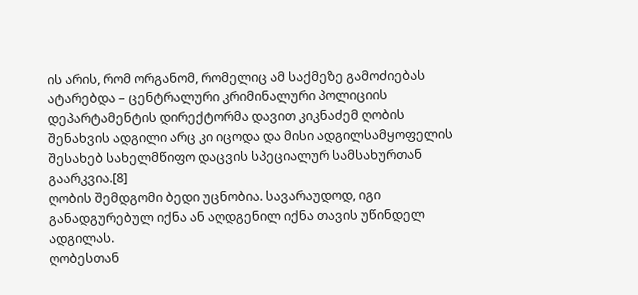ის არის, რომ ორგანომ, რომელიც ამ საქმეზე გამოძიებას ატარებდა – ცენტრალური კრიმინალური პოლიციის დეპარტამენტის დირექტორმა დავით კიკნაძემ ღობის შენახვის ადგილი არც კი იცოდა და მისი ადგილსამყოფელის შესახებ სახელმწიფო დაცვის სპეციალურ სამსახურთან გაარკვია.[8]
ღობის შემდგომი ბედი უცნობია. სავარაუდოდ, იგი განადგურებულ იქნა ან აღდგენილ იქნა თავის უწინდელ ადგილას.
ღობესთან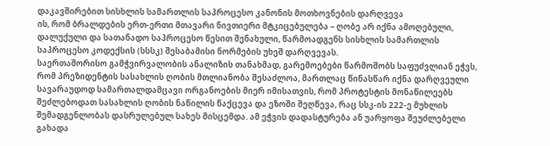დაკავშირებით სისხლის სამართლის საპროცესო კანონის მოთხოვნების დარღვევა
ის, რომ ბრალდების ერთ-ერთი მთავარი ნივთიერი მტკიცებულება – ღობე არ იქნა ამოღებული, დალუქული და სათანადო საპროცესო წესით შენახული, წარმოადგენს სისხლის სამართლის საპროცესო კოდექსის (სსსკ) შესაბამისი ნორმების უხეშ დარღვევას.
საერთაშორისო გამჭვირვალობის ანალიზის თანახმად, გარემოებები წარმოშობს საფუძვლიან ეჭვს, რომ პრეზიდენტის სასახლის ღობის მთლიანობა შესაძლოა, მართლაც წინასწარ იქნა დარღვეული სავარაუდოდ სამართალდამცავი ორგანოების მიერ იმისათვის, რომ პროტესტის მონაწილეებს შეძლებოდათ სასახლის ღობის ნაწილის წაქცევა და ეზოში შეღწევა, რაც სსკ-ის 222-ე მუხლის შემადგენლობას დასრულებულ სახეს მისცემდა. ამ ეჭვის დადასტურება ან უარყოფა შეუძლებელი გახადა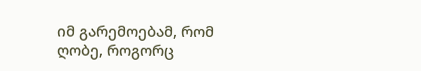იმ გარემოებამ, რომ ღობე, როგორც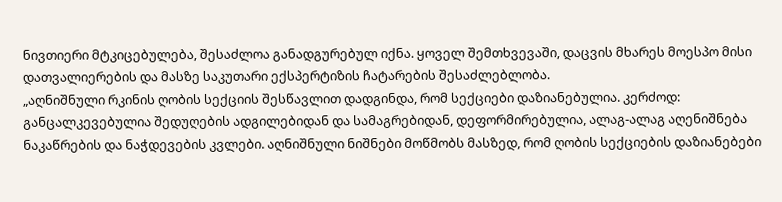ნივთიერი მტკიცებულება, შესაძლოა განადგურებულ იქნა. ყოველ შემთხვევაში, დაცვის მხარეს მოესპო მისი დათვალიერების და მასზე საკუთარი ექსპერტიზის ჩატარების შესაძლებლობა.
„აღნიშნული რკინის ღობის სექციის შესწავლით დადგინდა, რომ სექციები დაზიანებულია. კერძოდ: განცალკევებულია შედუღების ადგილებიდან და სამაგრებიდან, დეფორმირებულია, ალაგ-ალაგ აღენიშნება ნაკაწრების და ნაჭდევების კვლები. აღნიშნული ნიშნები მოწმობს მასზედ, რომ ღობის სექციების დაზიანებები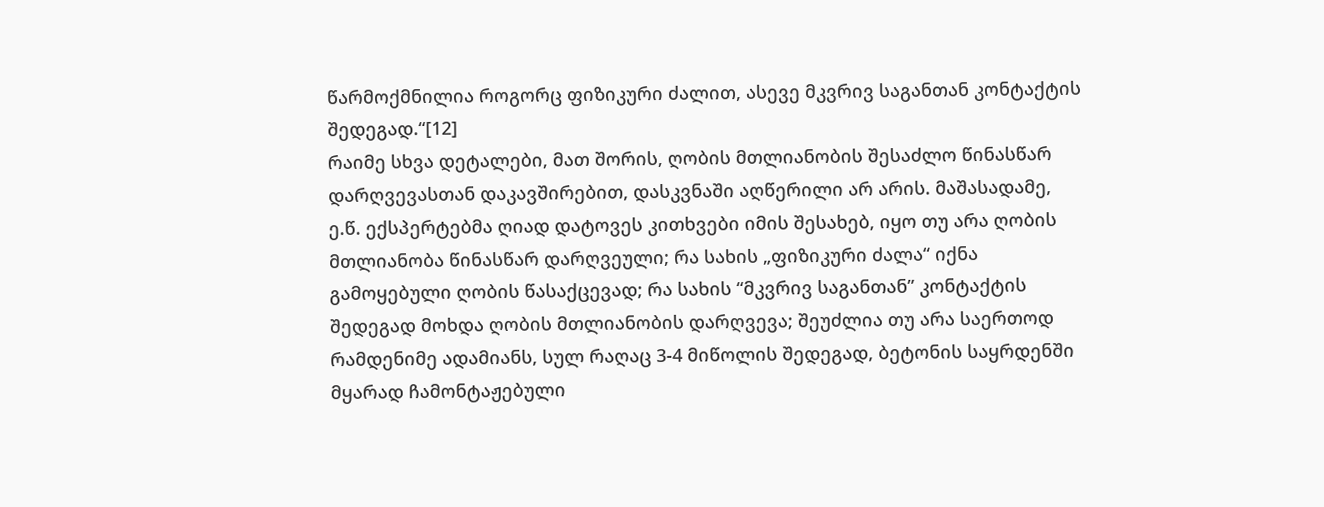წარმოქმნილია როგორც ფიზიკური ძალით, ასევე მკვრივ საგანთან კონტაქტის შედეგად.“[12]
რაიმე სხვა დეტალები, მათ შორის, ღობის მთლიანობის შესაძლო წინასწარ დარღვევასთან დაკავშირებით, დასკვნაში აღწერილი არ არის. მაშასადამე, ე.წ. ექსპერტებმა ღიად დატოვეს კითხვები იმის შესახებ, იყო თუ არა ღობის მთლიანობა წინასწარ დარღვეული; რა სახის „ფიზიკური ძალა“ იქნა გამოყებული ღობის წასაქცევად; რა სახის “მკვრივ საგანთან” კონტაქტის შედეგად მოხდა ღობის მთლიანობის დარღვევა; შეუძლია თუ არა საერთოდ რამდენიმე ადამიანს, სულ რაღაც 3-4 მიწოლის შედეგად, ბეტონის საყრდენში მყარად ჩამონტაჟებული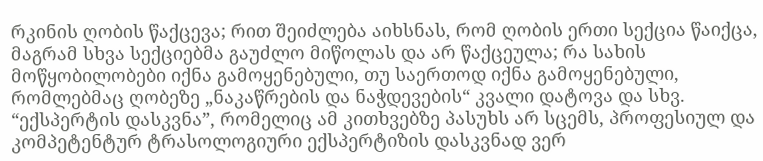რკინის ღობის წაქცევა; რით შეიძლება აიხსნას, რომ ღობის ერთი სექცია წაიქცა, მაგრამ სხვა სექციებმა გაუძლო მიწოლას და არ წაქცეულა; რა სახის მოწყობილობები იქნა გამოყენებული, თუ საერთოდ იქნა გამოყენებული, რომლებმაც ღობეზე „ნაკაწრების და ნაჭდევების“ კვალი დატოვა და სხვ. “ექსპერტის დასკვნა”, რომელიც ამ კითხვებზე პასუხს არ სცემს, პროფესიულ და კომპეტენტურ ტრასოლოგიური ექსპერტიზის დასკვნად ვერ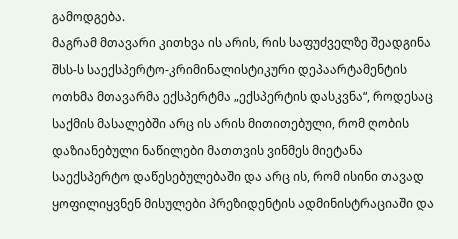გამოდგება.
მაგრამ მთავარი კითხვა ის არის, რის საფუძველზე შეადგინა შსს-ს საექსპერტო-კრიმინალისტიკური დეპაარტამენტის ოთხმა მთავარმა ექსპერტმა „ექსპერტის დასკვნა“, როდესაც საქმის მასალებში არც ის არის მითითებული, რომ ღობის დაზიანებული ნაწილები მათთვის ვინმეს მიეტანა საექსპერტო დაწესებულებაში და არც ის, რომ ისინი თავად ყოფილიყვნენ მისულები პრეზიდენტის ადმინისტრაციაში და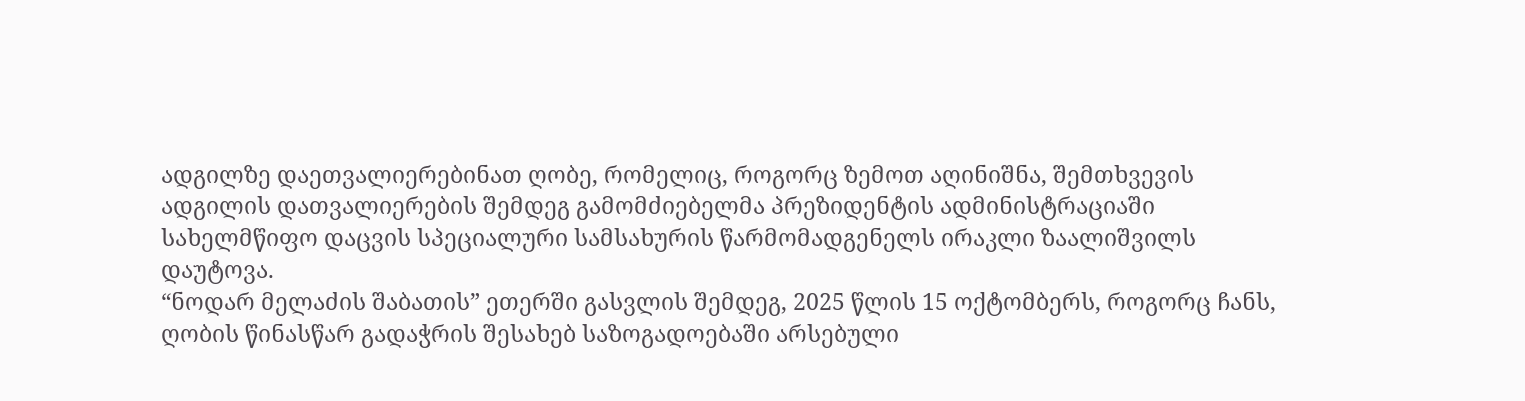ადგილზე დაეთვალიერებინათ ღობე, რომელიც, როგორც ზემოთ აღინიშნა, შემთხვევის ადგილის დათვალიერების შემდეგ გამომძიებელმა პრეზიდენტის ადმინისტრაციაში სახელმწიფო დაცვის სპეციალური სამსახურის წარმომადგენელს ირაკლი ზაალიშვილს დაუტოვა.
“ნოდარ მელაძის შაბათის” ეთერში გასვლის შემდეგ, 2025 წლის 15 ოქტომბერს, როგორც ჩანს, ღობის წინასწარ გადაჭრის შესახებ საზოგადოებაში არსებული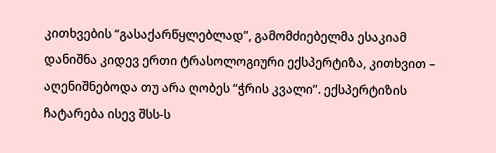კითხვების “გასაქარწყლებლად”, გამომძიებელმა ესაკიამ დანიშნა კიდევ ერთი ტრასოლოგიური ექსპერტიზა, კითხვით – აღენიშნებოდა თუ არა ღობეს “ჭრის კვალი”. ექსპერტიზის ჩატარება ისევ შსს-ს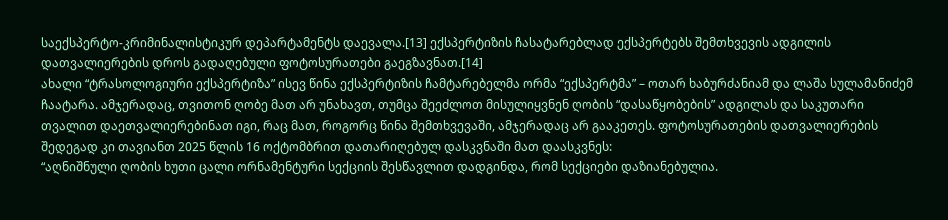საექსპერტო-კრიმინალისტიკურ დეპარტამენტს დაევალა.[13] ექსპერტიზის ჩასატარებლად ექსპერტებს შემთხვევის ადგილის დათვალიერების დროს გადაღებული ფოტოსურათები გაეგზავნათ.[14]
ახალი “ტრასოლოგიური ექსპერტიზა” ისევ წინა ექსპერტიზის ჩამტარებელმა ორმა “ექსპერტმა” – ოთარ ხაბურძანიამ და ლაშა სულამანიძემ ჩაატარა. ამჯერადაც, თვითონ ღობე მათ არ უნახავთ, თუმცა შეეძლოთ მისულიყვნენ ღობის “დასაწყობების” ადგილას და საკუთარი თვალით დაეთვალიერებინათ იგი, რაც მათ, როგორც წინა შემთხვევაში, ამჯერადაც არ გააკეთეს. ფოტოსურათების დათვალიერების შედეგად კი თავიანთ 2025 წლის 16 ოქტომბრით დათარიღებულ დასკვნაში მათ დაასკვნეს:
“აღნიშნული ღობის ხუთი ცალი ორნამენტური სექციის შესწავლით დადგინდა, რომ სექციები დაზიანებულია.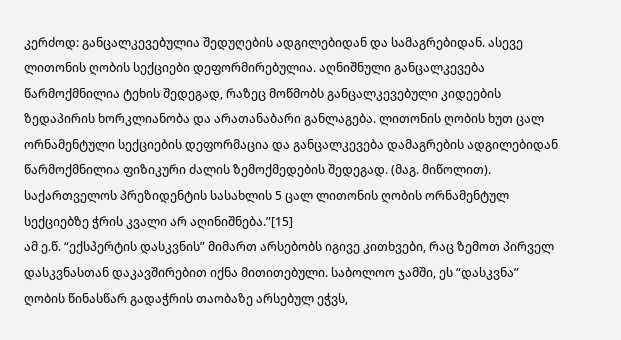კერძოდ: განცალკევებულია შედუღების ადგილებიდან და სამაგრებიდან. ასევე ლითონის ღობის სექციები დეფორმირებულია. აღნიშნული განცალკევება წარმოქმნილია ტეხის შედეგად, რაზეც მოწმობს განცალკევებული კიდეების ზედაპირის ხორკლიანობა და არათანაბარი განლაგება. ლითონის ღობის ხუთ ცალ ორნამენტული სექციების დეფორმაცია და განცალკევება დამაგრების ადგილებიდან წარმოქმნილია ფიზიკური ძალის ზემოქმედების შედეგად. (მაგ. მიწოლით).
საქართველოს პრეზიდენტის სასახლის 5 ცალ ლითონის ღობის ორნამენტულ სექციებზე ჭრის კვალი არ აღინიშნება.”[15]
ამ ე.წ. “ექსპერტის დასკვნის” მიმართ არსებობს იგივე კითხვები, რაც ზემოთ პირველ დასკვნასთან დაკავშირებით იქნა მითითებული. საბოლოო ჯამში, ეს “დასკვნა” ღობის წინასწარ გადაჭრის თაობაზე არსებულ ეჭვს,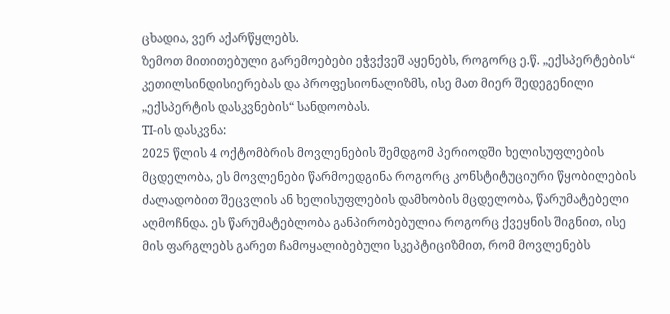ცხადია, ვერ აქარწყლებს.
ზემოთ მითითებული გარემოებები ეჭვქვეშ აყენებს, როგორც ე.წ. „ექსპერტების“ კეთილსინდისიერებას და პროფესიონალიზმს, ისე მათ მიერ შედეგენილი „ექსპერტის დასკვნების“ სანდოობას.
TI-ის დასკვნა:
2025 წლის 4 ოქტომბრის მოვლენების შემდგომ პერიოდში ხელისუფლების მცდელობა, ეს მოვლენები წარმოედგინა როგორც კონსტიტუციური წყობილების ძალადობით შეცვლის ან ხელისუფლების დამხობის მცდელობა, წარუმატებელი აღმოჩნდა. ეს წარუმატებლობა განპირობებულია როგორც ქვეყნის შიგნით, ისე მის ფარგლებს გარეთ ჩამოყალიბებული სკეპტიციზმით, რომ მოვლენებს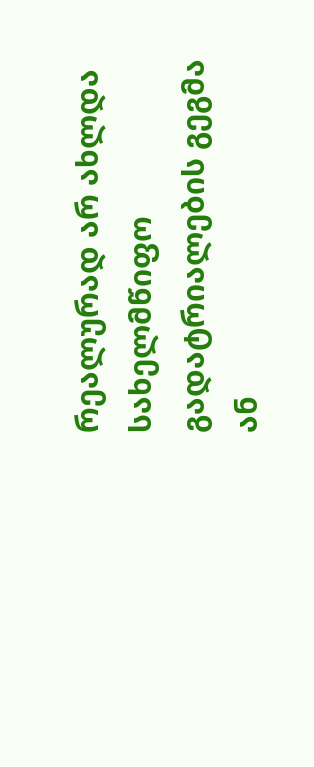რეალურად არ ახლდა სახელმწიფო გადატრიალების გეგმა ან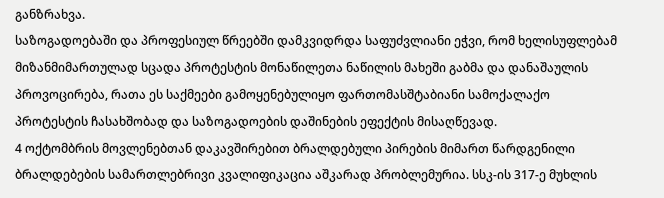განზრახვა.
საზოგადოებაში და პროფესიულ წრეებში დამკვიდრდა საფუძვლიანი ეჭვი, რომ ხელისუფლებამ მიზანმიმართულად სცადა პროტესტის მონაწილეთა ნაწილის მახეში გაბმა და დანაშაულის პროვოცირება, რათა ეს საქმეები გამოყენებულიყო ფართომასშტაბიანი სამოქალაქო პროტესტის ჩასახშობად და საზოგადოების დაშინების ეფექტის მისაღწევად.
4 ოქტომბრის მოვლენებთან დაკავშირებით ბრალდებული პირების მიმართ წარდგენილი ბრალდებების სამართლებრივი კვალიფიკაცია აშკარად პრობლემურია. სსკ-ის 317-ე მუხლის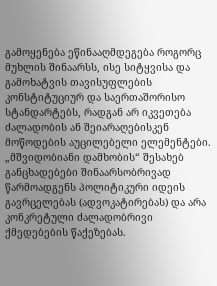გამოყენება ეწინააღმდეგება როგორც მუხლის შინაარსს, ისე სიტყვისა და გამოხატვის თავისუფლების კონსტიტუციურ და საერთაშორისო სტანდარტებს, რადგან არ იკვეთება ძალადობის ან შეიარაღებისკენ მოწოდების აუცილებელი ელემენტები.
„მშვიდობიანი დამხობის“ შესახებ განცხადებები შინაარსობრივად წარმოადგენს პოლიტიკური იდეის გავრცელებას (ადვოკატირებას) და არა კონკრეტული ძალადობრივი ქმედებების წაქეზებას.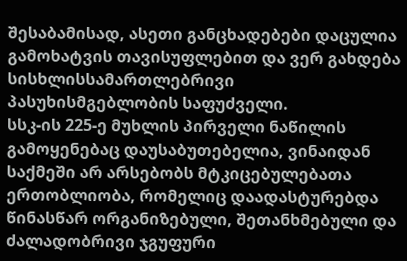შესაბამისად, ასეთი განცხადებები დაცულია გამოხატვის თავისუფლებით და ვერ გახდება სისხლისსამართლებრივი პასუხისმგებლობის საფუძველი.
სსკ-ის 225-ე მუხლის პირველი ნაწილის გამოყენებაც დაუსაბუთებელია, ვინაიდან საქმეში არ არსებობს მტკიცებულებათა ერთობლიობა, რომელიც დაადასტურებდა წინასწარ ორგანიზებული, შეთანხმებული და ძალადობრივი ჯგუფური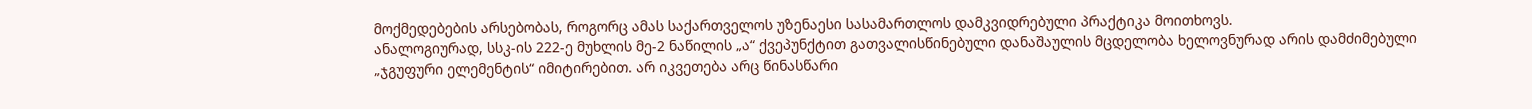მოქმედებების არსებობას, როგორც ამას საქართველოს უზენაესი სასამართლოს დამკვიდრებული პრაქტიკა მოითხოვს.
ანალოგიურად, სსკ-ის 222-ე მუხლის მე-2 ნაწილის „ა“ ქვეპუნქტით გათვალისწინებული დანაშაულის მცდელობა ხელოვნურად არის დამძიმებული „ჯგუფური ელემენტის“ იმიტირებით. არ იკვეთება არც წინასწარი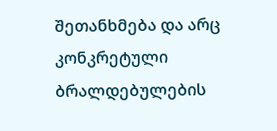შეთანხმება და არც კონკრეტული ბრალდებულების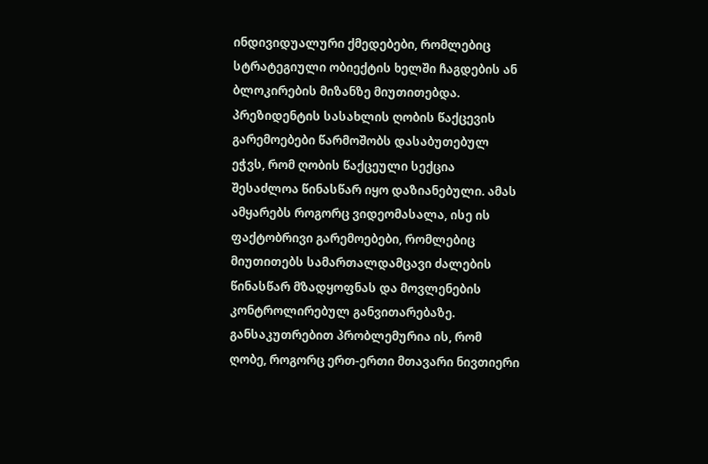ინდივიდუალური ქმედებები, რომლებიც სტრატეგიული ობიექტის ხელში ჩაგდების ან ბლოკირების მიზანზე მიუთითებდა.
პრეზიდენტის სასახლის ღობის წაქცევის გარემოებები წარმოშობს დასაბუთებულ ეჭვს, რომ ღობის წაქცეული სექცია შესაძლოა წინასწარ იყო დაზიანებული. ამას ამყარებს როგორც ვიდეომასალა, ისე ის ფაქტობრივი გარემოებები, რომლებიც მიუთითებს სამართალდამცავი ძალების წინასწარ მზადყოფნას და მოვლენების კონტროლირებულ განვითარებაზე.
განსაკუთრებით პრობლემურია ის, რომ ღობე, როგორც ერთ-ერთი მთავარი ნივთიერი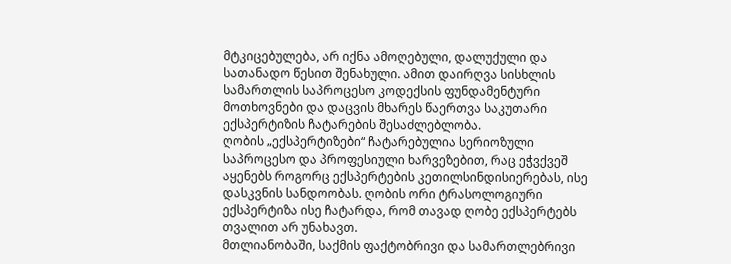მტკიცებულება, არ იქნა ამოღებული, დალუქული და სათანადო წესით შენახული. ამით დაირღვა სისხლის სამართლის საპროცესო კოდექსის ფუნდამენტური მოთხოვნები და დაცვის მხარეს წაერთვა საკუთარი ექსპერტიზის ჩატარების შესაძლებლობა.
ღობის „ექსპერტიზები“ ჩატარებულია სერიოზული საპროცესო და პროფესიული ხარვეზებით, რაც ეჭვქვეშ აყენებს როგორც ექსპერტების კეთილსინდისიერებას, ისე დასკვნის სანდოობას. ღობის ორი ტრასოლოგიური ექსპერტიზა ისე ჩატარდა, რომ თავად ღობე ექსპერტებს თვალით არ უნახავთ.
მთლიანობაში, საქმის ფაქტობრივი და სამართლებრივი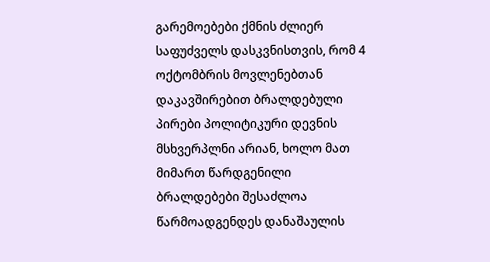გარემოებები ქმნის ძლიერ საფუძველს დასკვნისთვის, რომ 4 ოქტომბრის მოვლენებთან დაკავშირებით ბრალდებული პირები პოლიტიკური დევნის მსხვერპლნი არიან, ხოლო მათ მიმართ წარდგენილი ბრალდებები შესაძლოა წარმოადგენდეს დანაშაულის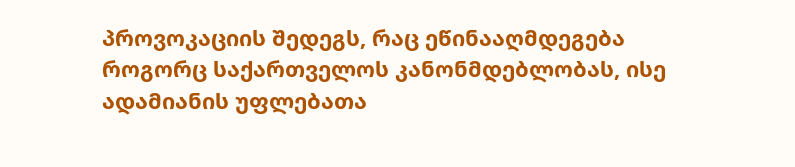პროვოკაციის შედეგს, რაც ეწინააღმდეგება როგორც საქართველოს კანონმდებლობას, ისე ადამიანის უფლებათა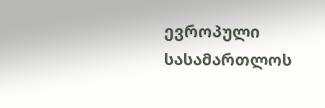ევროპული სასამართლოს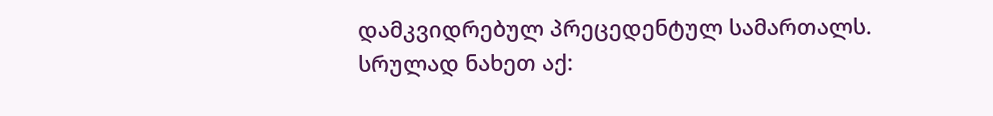დამკვიდრებულ პრეცედენტულ სამართალს.
სრულად ნახეთ აქ: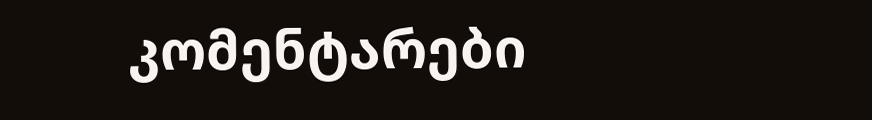კომენტარები